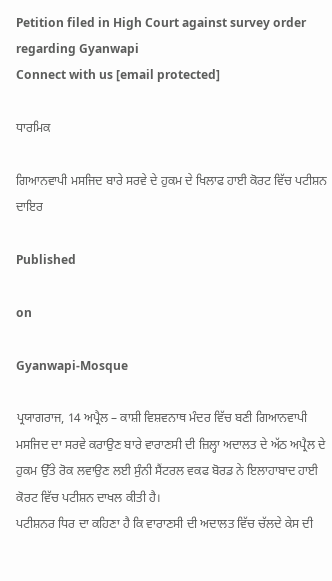Petition filed in High Court against survey order regarding Gyanwapi
Connect with us [email protected]

ਧਾਰਮਿਕ

ਗਿਆਨਵਾਪੀ ਮਸਜਿਦ ਬਾਰੇ ਸਰਵੇ ਦੇ ਹੁਕਮ ਦੇ ਖਿਲਾਫ ਹਾਈ ਕੋਰਟ ਵਿੱਚ ਪਟੀਸ਼ਨ ਦਾਇਰ

Published

on

Gyanwapi-Mosque

ਪ੍ਰਯਾਗਰਾਜ, 14 ਅਪ੍ਰੈਲ – ਕਾਸ਼ੀ ਵਿਸ਼ਵਨਾਥ ਮੰਦਰ ਵਿੱਚ ਬਣੀ ਗਿਆਨਵਾਪੀ ਮਸਜਿਦ ਦਾ ਸਰਵੇ ਕਰਾਉਣ ਬਾਰੇ ਵਾਰਾਣਸੀ ਦੀ ਜ਼ਿਲ੍ਹਾ ਅਦਾਲਤ ਦੇ ਅੱਠ ਅਪ੍ਰੈਲ ਦੇ ਹੁਕਮ ਉੱਤੇ ਰੋਕ ਲਵਾਉਣ ਲਈ ਸੁੰਨੀ ਸੈਂਟਰਲ ਵਕਫ ਬੋਰਡ ਨੇ ਇਲਾਹਾਬਾਦ ਹਾਈ ਕੋਰਟ ਵਿੱਚ ਪਟੀਸ਼ਨ ਦਾਖਲ ਕੀਤੀ ਹੈ।
ਪਟੀਸ਼ਨਰ ਧਿਰ ਦਾ ਕਹਿਣਾ ਹੈ ਕਿ ਵਾਰਾਣਸੀ ਦੀ ਅਦਾਲਤ ਵਿੱਚ ਚੱਲਦੇ ਕੇਸ ਦੀ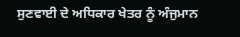ਸੁਣਵਾਈ ਦੇ ਅਧਿਕਾਰ ਖੇਤਰ ਨੂੰ ਅੰਜੁਮਾਨ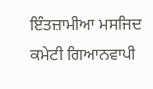ਇੰਤਜ਼ਾਮੀਆ ਮਸਜਿਦ ਕਮੇਟੀ ਗਿਆਨਵਾਪੀ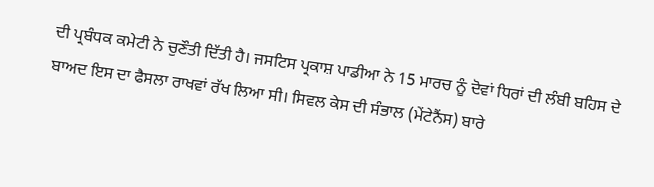ਦੀ ਪ੍ਰਬੰਧਕ ਕਮੇਟੀ ਨੇ ਚੁਣੌਤੀ ਦਿੱਤੀ ਹੈ। ਜਸਟਿਸ ਪ੍ਰਕਾਸ਼ ਪਾਡੀਆ ਨੇ 15 ਮਾਰਚ ਨੂੰ ਦੋਵਾਂ ਧਿਰਾਂ ਦੀ ਲੰਬੀ ਬਹਿਸ ਦੇ ਬਾਅਦ ਇਸ ਦਾ ਫੈਸਲਾ ਰਾਖਵਾਂ ਰੱਖ ਲਿਆ ਸੀ। ਸਿਵਲ ਕੇਸ ਦੀ ਸੰਭਾਲ (ਮੇਂਟੇਨੈਂਸ) ਬਾਰੇ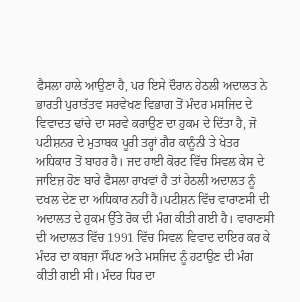ਫੈਸਲਾ ਹਾਲੇ ਆਉਣਾ ਹੈ, ਪਰ ਇਸੇ ਦੌਰਾਨ ਹੇਠਲੀ ਅਦਾਲਤ ਨੇ ਭਾਰਤੀ ਪੁਰਾਤੱਤਵ ਸਰਵੇਖਣ ਵਿਭਾਗ ਤੋਂ ਮੰਦਰ ਮਸਜਿਦ ਦੇ ਵਿਵਾਦਤ ਢਾਂਚੇ ਦਾ ਸਰਵੇ ਕਰਾਉਣ ਦਾ ਹੁਕਮ ਦੇ ਦਿੱਤਾ ਹੈ, ਜੋ ਪਟੀਸ਼ਨਰ ਦੇ ਮੁਤਾਬਕ ਪੂਰੀ ਤਰ੍ਹਾਂ ਗੈਰ ਕਾਨੂੰਨੀ ਤੇ ਖੇਤਰ ਅਧਿਕਾਰ ਤੋਂ ਬਾਹਰ ਹੈ। ਜਦ ਹਾਈ ਕੋਰਟ ਵਿੱਚ ਸਿਵਲ ਕੇਸ ਦੇ ਜਾਇਜ਼ ਹੋਣ ਬਾਰੇ ਫੈਸਲਾ ਰਾਖਵਾਂ ਹੈ ਤਾਂ ਹੇਠਲੀ ਅਦਾਲਤ ਨੂੰ ਦਖਲ ਦੇਣ ਦਾ ਅਧਿਕਾਰ ਨਹੀਂ ਹੈ।ਪਟੀਸ਼ਨ ਵਿੱਚ ਵਾਰਾਣਸੀ ਦੀ ਅਦਾਲਤ ਦੇ ਹੁਕਮ ਉੱਤੇ ਰੋਕ ਦੀ ਮੰਗ ਕੀਤੀ ਗਈ ਹੈ। ਵਾਰਾਣਸੀ ਦੀ ਅਦਾਲਤ ਵਿੱਚ 1991 ਵਿੱਚ ਸਿਵਲ ਵਿਵਾਦ ਦਾਇਰ ਕਰ ਕੇ ਮੰਦਰ ਦਾ ਕਬਜ਼ਾ ਸੌਂਪਣ ਅਤੇ ਮਸਜਿਦ ਨੂੰ ਹਟਾਉਣ ਦੀ ਮੰਗ ਕੀਤੀ ਗਈ ਸੀ। ਮੰਦਰ ਧਿਰ ਦਾ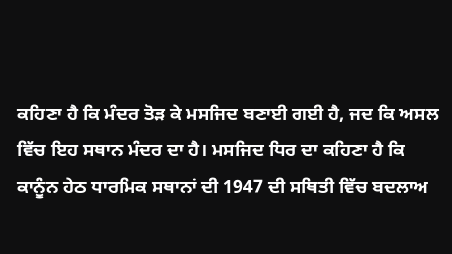ਕਹਿਣਾ ਹੈ ਕਿ ਮੰਦਰ ਤੋੜ ਕੇ ਮਸਜਿਦ ਬਣਾਈ ਗਈ ਹੈ, ਜਦ ਕਿ ਅਸਲ ਵਿੱਚ ਇਹ ਸਥਾਨ ਮੰਦਰ ਦਾ ਹੈ। ਮਸਜਿਦ ਧਿਰ ਦਾ ਕਹਿਣਾ ਹੈ ਕਿ ਕਾਨੂੰਨ ਹੇਠ ਧਾਰਮਿਕ ਸਥਾਨਾਂ ਦੀ 1947 ਦੀ ਸਥਿਤੀ ਵਿੱਚ ਬਦਲਾਅ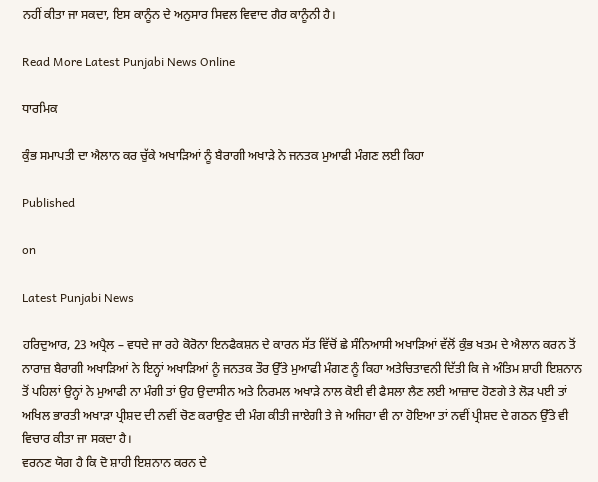ਨਹੀਂ ਕੀਤਾ ਜਾ ਸਕਦਾ, ਇਸ ਕਾਨੂੰਨ ਦੇ ਅਨੁਸਾਰ ਸਿਵਲ ਵਿਵਾਦ ਗੈਰ ਕਾਨੂੰਨੀ ਹੈ।

Read More Latest Punjabi News Online

ਧਾਰਮਿਕ

ਕੁੰਭ ਸਮਾਪਤੀ ਦਾ ਐਲਾਨ ਕਰ ਚੁੱਕੇ ਅਖਾੜਿਆਂ ਨੂੰ ਬੈਰਾਗੀ ਅਖਾੜੇ ਨੇ ਜਨਤਕ ਮੁਆਫੀ ਮੰਗਣ ਲਈ ਕਿਹਾ

Published

on

Latest Punjabi News

ਹਰਿਦੁਆਰ, 23 ਅਪ੍ਰੈਲ – ਵਧਦੇ ਜਾ ਰਹੇ ਕੋਰੋਨਾ ਇਨਫੈਕਸ਼ਨ ਦੇ ਕਾਰਨ ਸੱਤ ਵਿੱਚੋਂ ਛੇ ਸੰਨਿਆਸੀ ਅਖਾੜਿਆਂ ਵੱਲੋਂ ਕੁੰਭ ਖਤਮ ਦੇ ਐਲਾਨ ਕਰਨ ਤੋਂ ਨਾਰਾਜ਼ ਬੈਰਾਗੀ ਅਖਾੜਿਆਂ ਨੇ ਇਨ੍ਹਾਂ ਅਖਾੜਿਆਂ ਨੂੰ ਜਨਤਕ ਤੌਰ ਉੱਤੇ ਮੁਆਫੀ ਮੰਗਣ ਨੂੰ ਕਿਹਾ ਅਤੇਚਿਤਾਵਨੀ ਦਿੱਤੀ ਕਿ ਜੇ ਅੰਤਿਮ ਸ਼ਾਹੀ ਇਸ਼ਨਾਨ ਤੋਂ ਪਹਿਲਾਂ ਉਨ੍ਹਾਂ ਨੇ ਮੁਆਫੀ ਨਾ ਮੰਗੀ ਤਾਂ ਉਹ ਉਦਾਸੀਨ ਅਤੇ ਨਿਰਮਲ ਅਖਾੜੇ ਨਾਲ ਕੋਈ ਵੀ ਫੈਸਲਾ ਲੈਣ ਲਈ ਆਜ਼ਾਦ ਹੋਣਗੇ ਤੇ ਲੋੜ ਪਈ ਤਾਂ ਅਖਿਲ ਭਾਰਤੀ ਅਖਾੜਾ ਪ੍ਰੀਸ਼ਦ ਦੀ ਨਵੀਂ ਚੋਣ ਕਰਾਉਣ ਦੀ ਮੰਗ ਕੀਤੀ ਜਾਏਗੀ ਤੇ ਜੇ ਅਜਿਹਾ ਵੀ ਨਾ ਹੋਇਆ ਤਾਂ ਨਵੀਂ ਪ੍ਰੀਸ਼ਦ ਦੇ ਗਠਨ ਉੱਤੇ ਵੀ ਵਿਚਾਰ ਕੀਤਾ ਜਾ ਸਕਦਾ ਹੈ।
ਵਰਨਣ ਯੋਗ ਹੈ ਕਿ ਦੋ ਸ਼ਾਹੀ ਇਸ਼ਨਾਨ ਕਰਨ ਦੇ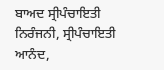ਬਾਅਦ ਸ੍ਰੀਪੰਚਾਇਤੀ ਨਿਰੰਜਨੀ, ਸ੍ਰੀਪੰਚਾਇਤੀ ਆਨੰਦ,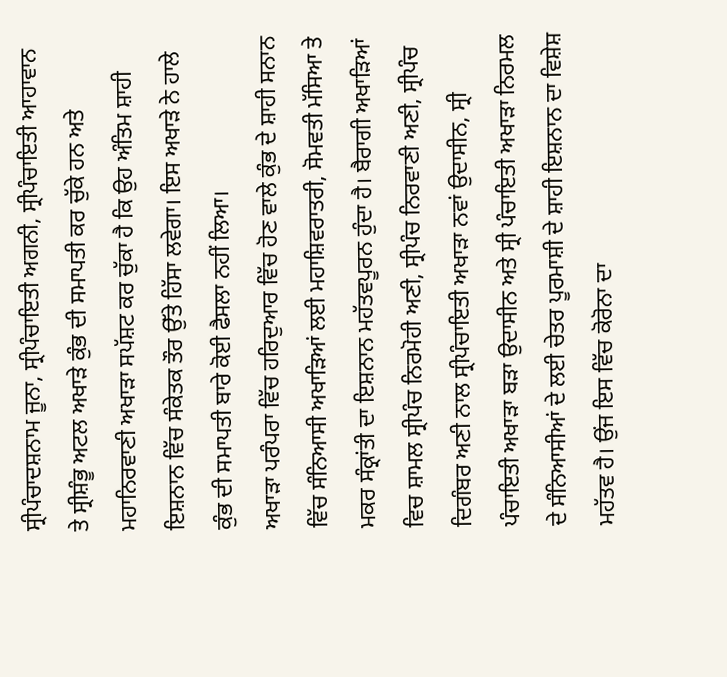ਸ੍ਰੀਪੰਚਾਦਸ਼ਨਾਮ ਜੂਨਾ, ਸ੍ਰੀਪੰਚਾਇਤੀ ਅਗਨੀ, ਸ੍ਰੀਪੰਚਾਇਤੀ ਆਹਾਵਾਨ ਤੇ ਸ੍ਰੀਸ਼ੰਭੂ ਅਟਲ ਅਖਾੜੇ ਕੁੰਭ ਦੀ ਸਮਾਪਤੀ ਕਰ ਚੁੱਕੇ ਹਨ ਅਤੇ ਮਹਾਨਿਰਵਾਣੀ ਅਖਾੜਾ ਸਪੱਸ਼ਟ ਕਰ ਚੁੱਕਾ ਹੈ ਕਿ ਉਹ ਅੰਤਿਮ ਸ਼ਾਹੀ ਇਸ਼ਨਾਨ ਵਿੱਚ ਸੰਕੇਤਕ ਤੌਰ ਉੱਤੇ ਹਿੱਸਾ ਲਵੇਗਾ। ਇਸ ਅਖਾੜੇ ਨੇ ਹਾਲੇ ਕੁੰਭ ਦੀ ਸਮਾਪਤੀ ਬਾਰੇ ਕੋਈ ਫੈਸਲਾ ਨਹੀਂ ਲਿਆ।
ਅਖਾੜਾ ਪਰੰਪਰਾ ਵਿੱਚ ਹਰਿਦੁਆਰ ਵਿੱਚ ਹੋਣ ਵਾਲੇ ਕੁੰਭ ਦੇ ਸ਼ਾਹੀ ਸਨਾਨ ਵਿੱਚ ਸੰਨਿਆਸੀ ਅਖਾੜਿਆਂ ਲਈ ਮਹਾਸ਼ਿਵਰਾਤਰੀ, ਸੋਮਵਤੀ ਮੱਸਿਆ ਤੇ ਮਕਰ ਸੰਕ੍ਰਾਂਤੀ ਦਾ ਇਸ਼ਨਾਨ ਮਹੱਤਵਪੂਰਨ ਹੁੰਦਾ ਹੈ। ਬੈਰਾਗੀ ਅਖਾੜਿਆਂ ਵਿਚ ਸ਼ਾਮਲ ਸ੍ਰੀਪੰਚ ਨਿਰਮੋਹੀ ਅਣੀ, ਸ੍ਰੀਪੰਚ ਨਿਰਵਾਣੀ ਅਣੀ, ਸ੍ਰੀਪੰਚ ਦਿਗੰਬਰ ਅਣੀ ਨਾਲ ਸ੍ਰੀਪੰਚਾਇਤੀ ਅਖਾੜਾ ਨਵਾਂ ਉਦਾਸੀਨ, ਸ੍ਰੀ ਪੰਚਾਇਤੀ ਅਖਾੜਾ ਬੜਾ ਉਦਾਸੀਨ ਅਤੇ ਸ੍ਰੀ ਪੰਚਾਇਤੀ ਅਖਾੜਾ ਨਿਰਮਲ ਦੇ ਸੰਨਿਆਸੀਆਂ ਦੇ ਲਈ ਚੇਤਰ ਪੂਰਮਾਸ਼ੀ ਦੇ ਸ਼ਾਹੀ ਇਸ਼ਨਾਨ ਦਾ ਵਿਸ਼ੇਸ਼ ਮਹੱਤਵ ਹੈ। ਉਂਜ ਇਸ ਵਿੱਚ ਕੋਰੋਨਾ ਦਾ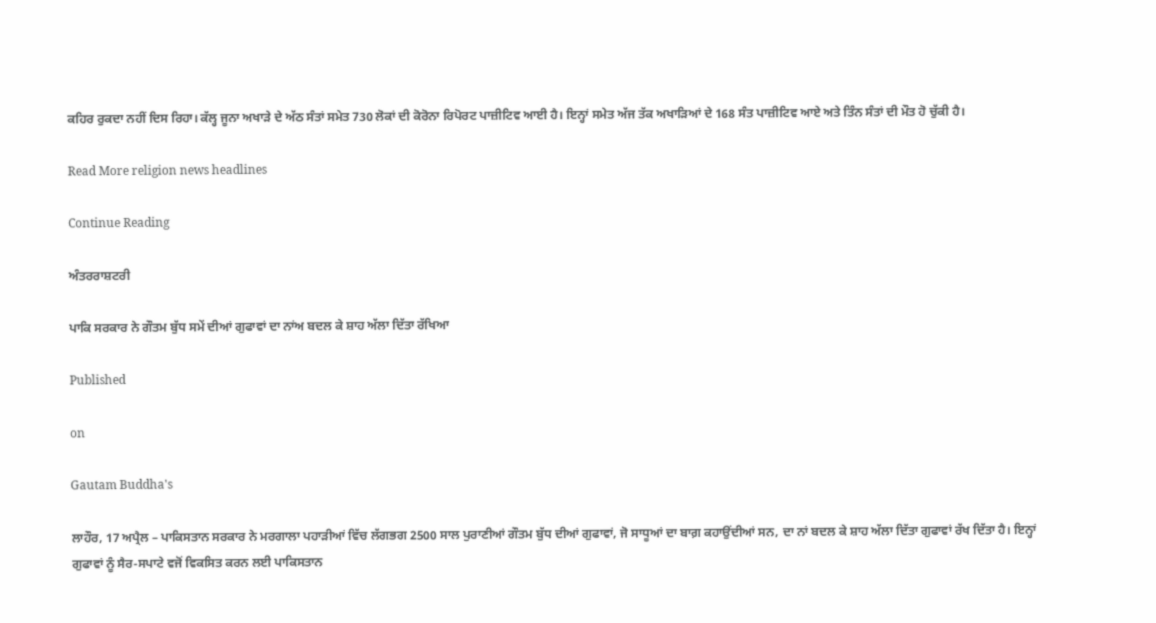ਕਹਿਰ ਰੁਕਦਾ ਨਹੀਂ ਦਿਸ ਰਿਹਾ। ਕੱਲ੍ਹ ਜੂਨਾ ਅਖਾੜੇ ਦੇ ਅੱਠ ਸੰਤਾਂ ਸਮੇਤ 730 ਲੋਕਾਂ ਦੀ ਕੋਰੋਨਾ ਰਿਪੋਰਟ ਪਾਜ਼ੀਟਿਵ ਆਈ ਹੈ। ਇਨ੍ਹਾਂ ਸਮੇਤ ਅੱਜ ਤੱਕ ਅਖਾੜਿਆਂ ਦੇ 168 ਸੰਤ ਪਾਜ਼ੀਟਿਵ ਆਏ ਅਤੇ ਤਿੰਨ ਸੰਤਾਂ ਦੀ ਮੌਤ ਹੋ ਚੁੱਕੀ ਹੈ।

Read More religion news headlines

Continue Reading

ਅੰਤਰਰਾਸ਼ਟਰੀ

ਪਾਕਿ ਸਰਕਾਰ ਨੇ ਗੌਤਮ ਬੁੱਧ ਸਮੇਂ ਦੀਆਂ ਗੁਫਾਵਾਂ ਦਾ ਨਾਂਅ ਬਦਲ ਕੇ ਸ਼ਾਹ ਅੱਲਾ ਦਿੱਤਾ ਰੱਖਿਆ

Published

on

Gautam Buddha's

ਲਾਹੌਰ, 17 ਅਪ੍ਰੈਲ – ਪਾਕਿਸਤਾਨ ਸਰਕਾਰ ਨੇ ਮਰਗਾਲਾ ਪਹਾੜੀਆਂ ਵਿੱਚ ਲੱਗਭਗ 2500 ਸਾਲ ਪੁਰਾਣੀਆਂ ਗੌਤਮ ਬੁੱਧ ਦੀਆਂ ਗੁਫਾਵਾਂ, ਜੋ ਸਾਧੂਆਂ ਦਾ ਬਾਗ਼ ਕਹਾਉਂਦੀਆਂ ਸਨ, ਦਾ ਨਾਂ ਬਦਲ ਕੇ ਸ਼ਾਹ ਅੱਲਾ ਦਿੱਤਾ ਗੁਫਾਵਾਂ ਰੱਖ ਦਿੱਤਾ ਹੈ। ਇਨ੍ਹਾਂ ਗੁਫਾਵਾਂ ਨੂੰ ਸੈਰ-ਸਪਾਟੇ ਵਜੋਂ ਵਿਕਸਿਤ ਕਰਨ ਲਈ ਪਾਕਿਸਤਾਨ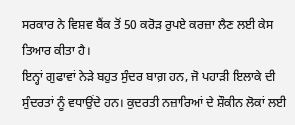ਸਰਕਾਰ ਨੇ ਵਿਸ਼ਵ ਬੈਂਕ ਤੋਂ 50 ਕਰੋੜ ਰੁਪਏ ਕਰਜ਼ਾ ਲੈਣ ਲਈ ਕੇਸ ਤਿਆਰ ਕੀਤਾ ਹੈ।
ਇਨ੍ਹਾਂ ਗੁਫਾਵਾਂ ਨੇੜੇ ਬਹੁਤ ਸੁੰਦਰ ਬਾਗ਼ ਹਨ, ਜੋ ਪਹਾੜੀ ਇਲਾਕੇ ਦੀ ਸੁੰਦਰਤਾਂ ਨੂੰ ਵਧਾਉਂਦੇ ਹਨ। ਕੁਦਰਤੀ ਨਜ਼ਾਰਿਆਂ ਦੇ ਸ਼ੌਕੀਨ ਲੋਕਾਂ ਲਈ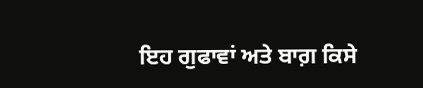ਇਹ ਗੁਫਾਵਾਂ ਅਤੇ ਬਾਗ਼ ਕਿਸੇ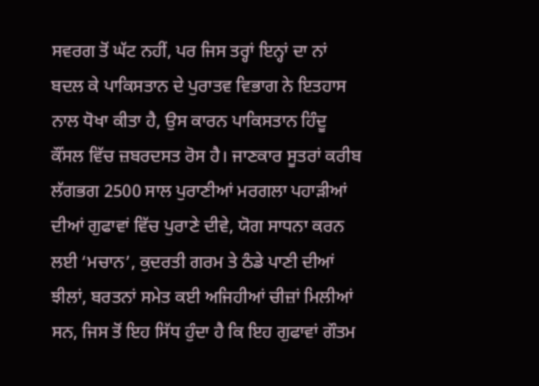ਸਵਰਗ ਤੋਂ ਘੱਟ ਨਹੀਂ, ਪਰ ਜਿਸ ਤਰ੍ਹਾਂ ਇਨ੍ਹਾਂ ਦਾ ਨਾਂ ਬਦਲ ਕੇ ਪਾਕਿਸਤਾਨ ਦੇ ਪੁਰਾਤਵ ਵਿਭਾਗ ਨੇ ਇਤਹਾਸ ਨਾਲ ਧੋਖਾ ਕੀਤਾ ਹੈ, ਉਸ ਕਾਰਨ ਪਾਕਿਸਤਾਨ ਹਿੰਦੂ ਕੌਂਸਲ ਵਿੱਚ ਜ਼ਬਰਦਸਤ ਰੋਸ ਹੈ। ਜਾਣਕਾਰ ਸੂਤਰਾਂ ਕਰੀਬ ਲੱਗਭਗ 2500 ਸਾਲ ਪੁਰਾਣੀਆਂ ਮਰਗਲਾ ਪਹਾੜੀਆਂ ਦੀਆਂ ਗੁਫਾਵਾਂ ਵਿੱਚ ਪੁਰਾਣੇ ਦੀਵੇ, ਯੋਗ ਸਾਧਨਾ ਕਰਨ ਲਈ ‘ਮਚਾਨ’, ਕੁਦਰਤੀ ਗਰਮ ਤੇ ਠੰਡੇ ਪਾਣੀ ਦੀਆਂ ਝੀਲਾਂ, ਬਰਤਨਾਂ ਸਮੇਤ ਕਈ ਅਜਿਹੀਆਂ ਚੀਜ਼ਾਂ ਮਿਲੀਆਂ ਸਨ, ਜਿਸ ਤੋਂ ਇਹ ਸਿੱਧ ਹੁੰਦਾ ਹੈ ਕਿ ਇਹ ਗੁਫਾਵਾਂ ਗੌਤਮ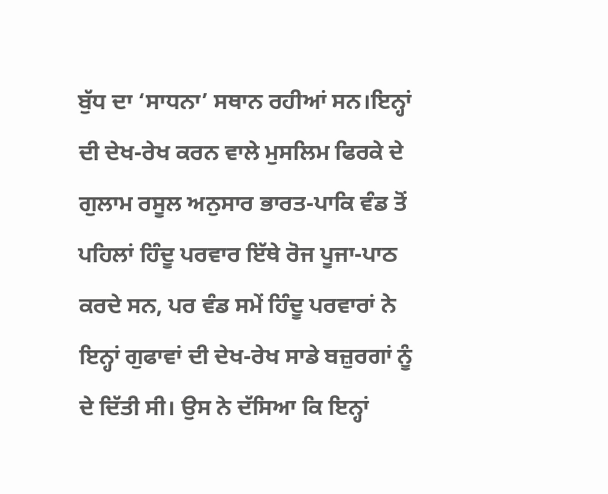ਬੁੱਧ ਦਾ ‘ਸਾਧਨਾ’ ਸਥਾਨ ਰਹੀਆਂ ਸਨ।ਇਨ੍ਹਾਂ ਦੀ ਦੇਖ-ਰੇਖ ਕਰਨ ਵਾਲੇ ਮੁਸਲਿਮ ਫਿਰਕੇ ਦੇ ਗੁਲਾਮ ਰਸੂਲ ਅਨੁਸਾਰ ਭਾਰਤ-ਪਾਕਿ ਵੰਡ ਤੋਂ ਪਹਿਲਾਂ ਹਿੰਦੂ ਪਰਵਾਰ ਇੱਥੇ ਰੋਜ ਪੂਜਾ-ਪਾਠ ਕਰਦੇ ਸਨ, ਪਰ ਵੰਡ ਸਮੇਂ ਹਿੰਦੂ ਪਰਵਾਰਾਂ ਨੇ ਇਨ੍ਹਾਂ ਗੁਫਾਵਾਂ ਦੀ ਦੇਖ-ਰੇਖ ਸਾਡੇ ਬਜ਼ੁਰਗਾਂ ਨੂੰ ਦੇ ਦਿੱਤੀ ਸੀ। ਉਸ ਨੇ ਦੱਸਿਆ ਕਿ ਇਨ੍ਹਾਂ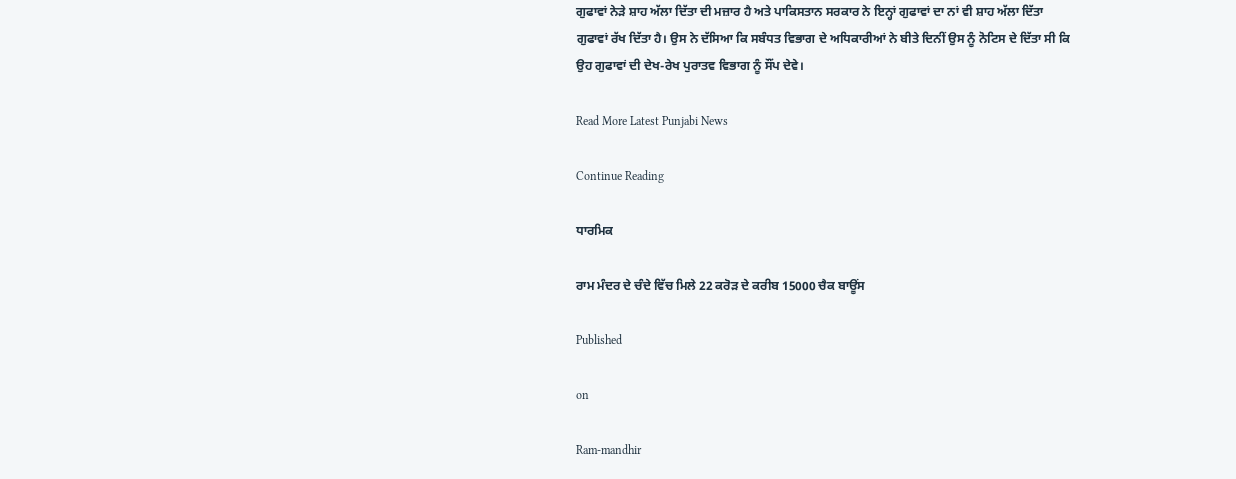ਗੁਫਾਵਾਂ ਨੇੜੇ ਸ਼ਾਹ ਅੱਲਾ ਦਿੱਤਾ ਦੀ ਮਜ਼ਾਰ ਹੈ ਅਤੇ ਪਾਕਿਸਤਾਨ ਸਰਕਾਰ ਨੇ ਇਨ੍ਹਾਂ ਗੁਫਾਵਾਂ ਦਾ ਨਾਂ ਵੀ ਸ਼ਾਹ ਅੱਲਾ ਦਿੱਤਾ ਗੁਫਾਵਾਂ ਰੱਖ ਦਿੱਤਾ ਹੈ। ਉਸ ਨੇ ਦੱਸਿਆ ਕਿ ਸਬੰਧਤ ਵਿਭਾਗ ਦੇ ਅਧਿਕਾਰੀਆਂ ਨੇ ਬੀਤੇ ਦਿਨੀਂ ਉਸ ਨੂੰ ਨੋਟਿਸ ਦੇ ਦਿੱਤਾ ਸੀ ਕਿ ਉਹ ਗੁਫਾਵਾਂ ਦੀ ਦੇਖ-ਰੇਖ ਪੁਰਾਤਵ ਵਿਭਾਗ ਨੂੰ ਸੌਂਪ ਦੇਵੇ।

Read More Latest Punjabi News

Continue Reading

ਧਾਰਮਿਕ

ਰਾਮ ਮੰਦਰ ਦੇ ਚੰਦੇ ਵਿੱਚ ਮਿਲੇ 22 ਕਰੋੜ ਦੇ ਕਰੀਬ 15000 ਚੈਕ ਬਾਊਂਸ

Published

on

Ram-mandhir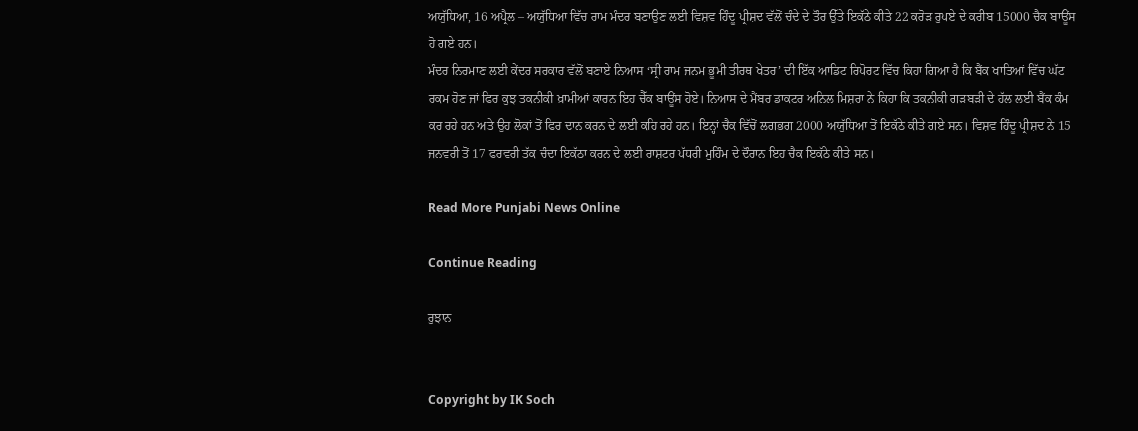ਅਯੁੱਧਿਆ, 16 ਅਪ੍ਰੈਲ – ਅਯੁੱਧਿਆ ਵਿੱਚ ਰਾਮ ਮੰਦਰ ਬਣਾਉਣ ਲਈ ਵਿਸ਼ਵ ਹਿੰਦੂ ਪ੍ਰੀਸ਼ਦ ਵੱਲੋਂ ਚੰਦੇ ਦੇ ਤੌਰ ਉੱਤੇ ਇਕੱਠੇ ਕੀਤੇ 22 ਕਰੋੜ ਰੁਪਏ ਦੇ ਕਰੀਬ 15000 ਚੈਕ ਬਾਊਂਸ ਹੋ ਗਏ ਹਨ।
ਮੰਦਰ ਨਿਰਮਾਣ ਲਈ ਕੇਂਦਰ ਸਰਕਾਰ ਵੱਲੋਂ ਬਣਾਏ ਨਿਆਸ ‘ਸ੍ਰੀ ਰਾਮ ਜਨਮ ਭੂਮੀ ਤੀਰਥ ਖੇਤਰ’ ਦੀ ਇੱਕ ਆਡਿਟ ਰਿਪੋਰਟ ਵਿੱਚ ਕਿਹਾ ਗਿਆ ਹੈ ਕਿ ਬੈਂਕ ਖਾਤਿਆਂ ਵਿੱਚ ਘੱਟ ਰਕਮ ਹੋਣ ਜਾਂ ਫਿਰ ਕੁਝ ਤਕਨੀਕੀ ਖ਼ਾਮੀਆਂ ਕਾਰਨ ਇਹ ਚੈੱਕ ਬਾਊਂਸ ਹੋਏ। ਨਿਆਸ ਦੇ ਮੈਂਬਰ ਡਾਕਟਰ ਅਨਿਲ ਮਿਸ਼ਰਾ ਨੇ ਕਿਹਾ ਕਿ ਤਕਨੀਕੀ ਗੜਬੜੀ ਦੇ ਹੱਲ ਲਈ ਬੈਂਕ ਕੰਮ ਕਰ ਰਹੇ ਹਨ ਅਤੇ ਉਹ ਲੋਕਾਂ ਤੋਂ ਫਿਰ ਦਾਨ ਕਰਨ ਦੇ ਲਈ ਕਹਿ ਰਹੇ ਹਨ। ਇਨ੍ਹਾਂ ਚੈਕ ਵਿੱਚੋਂ ਲਗਭਗ 2000 ਅਯੁੱਧਿਆ ਤੋਂ ਇਕੱਠੇ ਕੀਤੇ ਗਏ ਸਨ। ਵਿਸ਼ਵ ਹਿੰਦੂ ਪ੍ਰੀਸ਼ਦ ਨੇ 15 ਜਨਵਰੀ ਤੋਂ 17 ਫਰਵਰੀ ਤੱਕ ਚੰਦਾ ਇਕੱਠਾ ਕਰਨ ਦੇ ਲਈ ਰਾਸ਼ਟਰ ਪੱਧਰੀ ਮੁਹਿੰਮ ਦੇ ਦੌਰਾਨ ਇਹ ਚੈਕ ਇਕੱਠੇ ਕੀਤੇ ਸਨ।

Read More Punjabi News Online

Continue Reading

ਰੁਝਾਨ


Copyright by IK Soch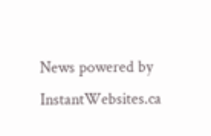News powered by InstantWebsites.ca